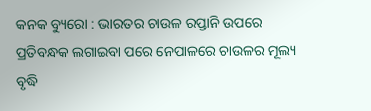କନକ ବ୍ୟୁରୋ : ଭାରତର ଚାଉଳ ରପ୍ତାନି ଉପରେ ପ୍ରତିବନ୍ଧକ ଲଗାଇବା ପରେ ନେପାଳରେ ଚାଉଳର ମୂଲ୍ୟ ବୃଦ୍ଧି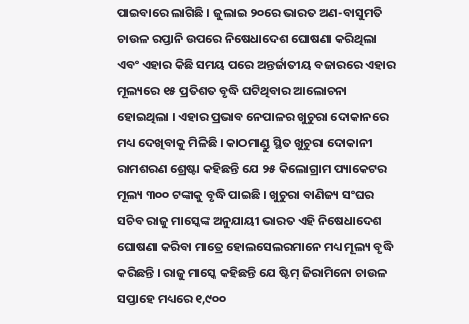ପାଇବାରେ ଲାଗିଛି । ଜୁଲାଇ ୨୦ରେ ଭାରତ ଅଣ-ବାସୁମତି ଚାଉଳ ରପ୍ତାନି ଉପରେ ନିଷେଧାଦେଶ ଘୋଷଣା କରିଥିଲା ଏବଂ ଏହାର କିଛି ସମୟ ପରେ ଅନ୍ତର୍ଜାତୀୟ ବଜାରରେ ଏହାର ମୂଲ୍ୟରେ ୧୫ ପ୍ରତିଶତ ବୃଦ୍ଧି ଘଟିଥିବାର ଆଲୋଚନା ହୋଇଥିଲା । ଏହାର ପ୍ରଭାବ ନେପାଳର ଖୁଚୁରା ଦୋକାନରେ ମଧ୍ୟ ଦେଖିବାକୁ ମିଳିଛି । କାଠମାଣ୍ଡୁ ସ୍ଥିତ ଖୁଚୁରା ଦୋକାନୀ ରାମଶରଣ ଶ୍ରେଷ୍ଟା କହିଛନ୍ତି ଯେ ୨୫ କିଲୋଗ୍ରାମ ପ୍ୟାକେଟର ମୂଲ୍ୟ ୩୦୦ ଟଙ୍କାକୁ ବୃଦ୍ଧି ପାଇଛି । ଖୁଚୁରା ବାଣିଜ୍ୟ ସଂଘର ସଚିବ ରାଜୁ ମାସ୍କେଙ୍କ ଅନୁଯାୟୀ ଭାରତ ଏହି ନିଷେଧାଦେଶ ଘୋଷଣା କରିବା ମାତ୍ରେ ହୋଲସେଲରମାନେ ମଧ୍ୟ ମୂଲ୍ୟ ବୃଦ୍ଧି କରିଛନ୍ତି । ରାଜୁ ମାସ୍କେ କହିଛନ୍ତି ଯେ ଷ୍ଟିମ୍ ଜିରାମିନୋ ଚାଉଳ ସପ୍ତାହେ ମଧ୍ୟରେ ୧,୯୦୦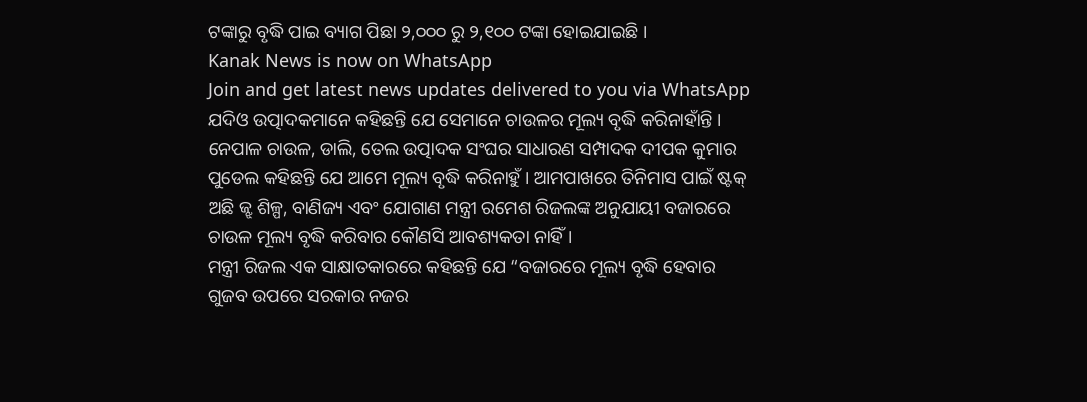ଟଙ୍କାରୁ ବୃଦ୍ଧି ପାଇ ବ୍ୟାଗ ପିଛା ୨,୦୦୦ ରୁ ୨,୧୦୦ ଟଙ୍କା ହୋଇଯାଇଛି ।
Kanak News is now on WhatsApp
Join and get latest news updates delivered to you via WhatsApp
ଯଦିଓ ଉତ୍ପାଦକମାନେ କହିଛନ୍ତି ଯେ ସେମାନେ ଚାଉଳର ମୂଲ୍ୟ ବୃଦ୍ଧି କରିନାହାଁନ୍ତି । ନେପାଳ ଚାଉଳ, ଡାଲି, ତେଲ ଉତ୍ପାଦକ ସଂଘର ସାଧାରଣ ସମ୍ପାଦକ ଦୀପକ କୁମାର ପୁଡେଲ କହିଛନ୍ତି ଯେ ଆମେ ମୂଲ୍ୟ ବୃଦ୍ଧି କରିନାହୁଁ । ଆମପାଖରେ ତିନିମାସ ପାଇଁ ଷ୍ଟକ୍ ଅଛି ଜ୍ଝ ଶିଳ୍ପ, ବାଣିଜ୍ୟ ଏବଂ ଯୋଗାଣ ମନ୍ତ୍ରୀ ରମେଶ ରିଜଲଙ୍କ ଅନୁଯାୟୀ ବଜାରରେ ଚାଉଳ ମୂଲ୍ୟ ବୃଦ୍ଧି କରିବାର କୌଣସି ଆବଶ୍ୟକତା ନାହିଁ ।
ମନ୍ତ୍ରୀ ରିଜଲ ଏକ ସାକ୍ଷାତକାରରେ କହିଛନ୍ତି ଯେ “ବଜାରରେ ମୂଲ୍ୟ ବୃଦ୍ଧି ହେବାର ଗୁଜବ ଉପରେ ସରକାର ନଜର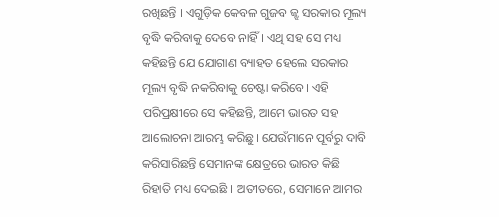ରଖିଛନ୍ତି । ଏଗୁଡ଼ିକ କେବଳ ଗୁଜବ ଜ୍ଝ ସରକାର ମୂଲ୍ୟ ବୃଦ୍ଧି କରିବାକୁ ଦେବେ ନାହିଁ । ଏଥି ସହ ସେ ମଧ୍ୟ କହିଛନ୍ତି ଯେ ଯୋଗାଣ ବ୍ୟାହତ ହେଲେ ସରକାର ମୂଲ୍ୟ ବୃଦ୍ଧି ନକରିବାକୁ ଚେଷ୍ଟା କରିବେ। ଏହି ପରିପ୍ରକ୍ଷୀରେ ସେ କହିଛନ୍ତି, ଆମେ ଭାରତ ସହ ଆଲୋଚନା ଆରମ୍ଭ କରିଛୁ। ଯେଉଁମାନେ ପୂର୍ବରୁ ଦାବି କରିସାରିଛନ୍ତି ସେମାନଙ୍କ କ୍ଷେତ୍ରରେ ଭାରତ କିଛି ରିହାତି ମଧ୍ୟ ଦେଇଛି । ଅତୀତରେ, ସେମାନେ ଆମର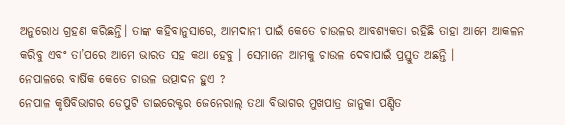ଅନୁରୋଧ ଗ୍ରହଣ କରିଛନ୍ତି। ତାଙ୍କ କହିବାନୁସାରେ, ଆମଦାନୀ ପାଇଁ କେତେ ଚାଉଳର ଆବଶ୍ୟକତା ରହିଛି ତାହା ଆମେ ଆକଳନ କରିବୁ ଏବଂ ତା’ପରେ ଆମେ ଭାରତ ସହ କଥା ହେବୁ । ସେମାନେ ଆମକୁ ଚାଉଳ ଦେବାପାଇଁ ପ୍ରସ୍ତୁତ ଅଛନ୍ତି ।
ନେପାଳରେ ବାର୍ଷିକ କେତେ ଚାଉଳ ଉତ୍ପାଦନ ହୁଏ ?
ନେପାଳ କୃଷିବିଭାଗର ଡେପୁଟି ଡାଇରେକ୍ଟର ଜେନେରାଲ୍ ତଥା ବିଭାଗର ମୁଖପାତ୍ର ଜାନୁକା ପଣ୍ଡିତ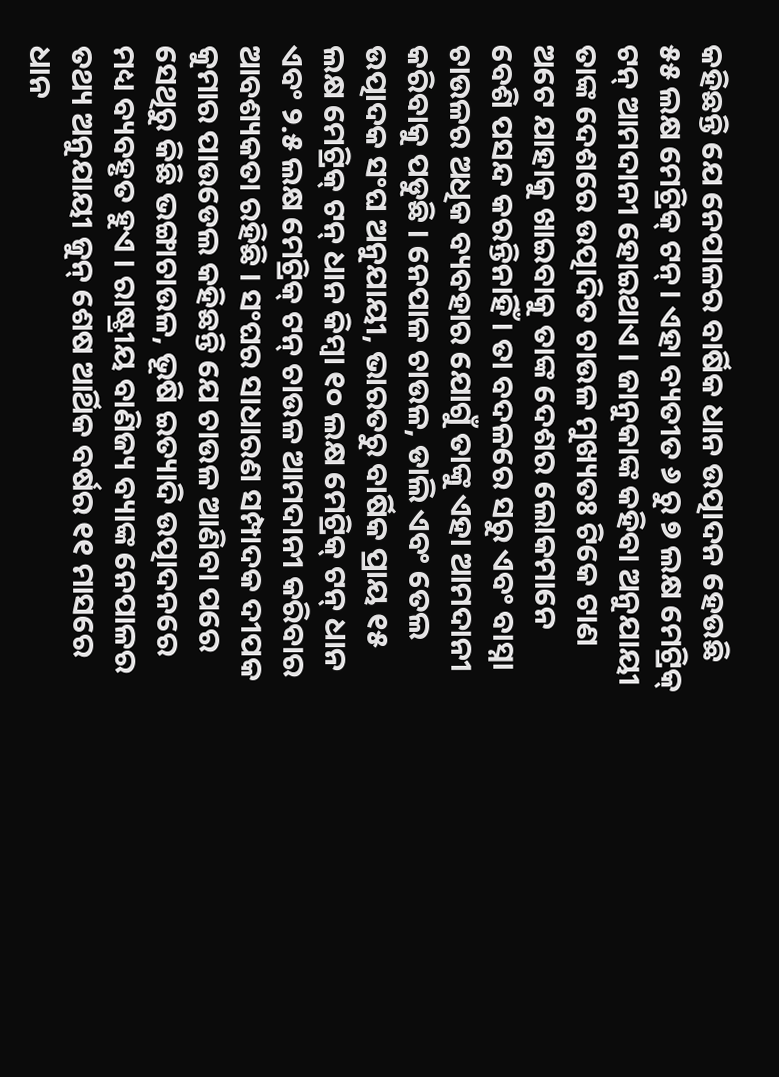କହିଛନ୍ତି ଯେ ନେପାଳର ବାର୍ଷିକ ଧାନ ଉତ୍ପାଦନ ହେଉଛି ୫୫ ଲକ୍ଷ ମେଟ୍ରିକ୍ ଟନ୍। ଏହା ବ୍ୟତୀତ ୬ ରୁ ୭ ଲକ୍ଷ ମେଟ୍ରିକ୍ ଟନ୍ ଆମଦାନୀ ହୋଇଥାଏ । ଜାନୁକାଙ୍କ କହିବା ଅନୁଯାୟୀ ତାଙ୍କ ଦେଶରେ ଉତ୍ପାଦିତ ଚାଉଳ ମୁଖ୍ୟତଃ ଟିକେ ଟାଣ ଅଟେ ଯାହାକୁ ଖାଇବାକୁ ତାଙ୍କ ଦେଶର ଲୋକମାନେ ବେଶି ପସନ୍ଦ କରନ୍ତିନାହିଁ । ତା ବଦଳରେ ସରୁ ଏବଂ ବାସ୍ନା ଚାଉଳର ଅଧିକ ବ୍ୟବହାର ଯୋଗୁଁ ତାଙ୍କୁ ଏହା ଆମଦାନୀ କରିବାକୁ ପଡୁଛି । ନେପାଳ ଚାଉଳ, ଡାଲି ଏବଂ ତେଲ ଉତ୍ପାଦକ ସଂଘ ଅନୁଯାୟୀ, ଭାରତରୁ ବାର୍ଷିକ ପ୍ରାୟ ୧୫ ଲକ୍ଷ ମେଟ୍ରିକ୍ ଟନ୍ ଧାନ କିମ୍ବା ୧୦ ଲକ୍ଷ ମେଟ୍ରିକ୍ ଟନ୍ ଧାନ ଏବଂ ୨.୫ ଲକ୍ଷ ମେଟ୍ରିକ୍ ଟନ୍ ଚାଉଳ ଆମଦାନୀ କରିବାର ଆବଶ୍ୟକତା ରହିଛି । ସଂଘର ସାଧାରଣ ସମ୍ପାଦକ ଦୀପକ କୁମାର ପାଉଡେଲ କହିଛନ୍ତି ଯେ ଚାଉଳ ଆଣିବା ପରେ ସେଥିରୁ କିଛି ଭଙ୍ଗାଚାଉଳ, ଭୂଷି ଇତ୍ୟାଦି ଉତ୍ପାଦନରେ ମଧ୍ୟ ବ୍ୟବହୃତ ହୁଏ । ରାଷ୍ଟ୍ରୀୟ ବାଣିଜ୍ୟ ବ୍ୟାଙ୍କ ନେପାଳର ତଥ୍ୟ ଅନୁଯାୟୀ ଜୁନ୍ ଶେଷ ଆର୍ଥିକ ବର୍ଷର ୧୧ ମାସରେ ଧାନ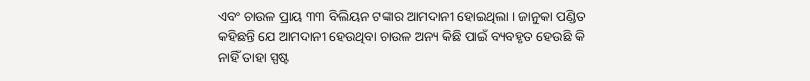ଏବଂ ଚାଉଳ ପ୍ରାୟ ୩୩ ବିଲିୟନ ଟଙ୍କାର ଆମଦାନୀ ହୋଇଥିଲା । ଜାନୁକା ପଣ୍ଡିତ କହିଛନ୍ତି ଯେ ଆମଦାନୀ ହେଉଥିବା ଚାଉଳ ଅନ୍ୟ କିଛି ପାଇଁ ବ୍ୟବହୃତ ହେଉଛି କି ନାହିଁ ତାହା ସ୍ପଷ୍ଟ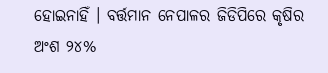ହୋଇନାହିଁ । ବର୍ତ୍ତମାନ ନେପାଳର ଜିଡିପିରେ କୃଷିର ଅଂଶ ୨୪%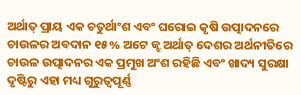ଅର୍ଥାତ୍ ପ୍ରାୟ ଏକ ଚତୁର୍ଥାଂଶ ଏବଂ ଘରୋଇ କୃଷି ଉତ୍ପାଦନରେ ଚାଉଳର ଅବଦାନ ୧୫% ଅଟେ ଜ୍ଝ ଅର୍ଥାତ୍ ଦେଶର ଅର୍ଥନୀତିରେ ଚାଉଳ ଉତ୍ପାଦନର ଏକ ପ୍ରମୁଖ ଅଂଶ ରହିଛି ଏବଂ ଖାଦ୍ୟ ସୁରକ୍ଷା ଦୃଷ୍ଟିରୁ ଏହା ମଧ୍ୟ ଗୁରୁତ୍ୱପୂର୍ଣ୍ଣ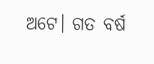ଅଟେ। ଗତ ବର୍ଷ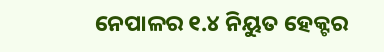ନେପାଳର ୧.୪ ନିୟୁତ ହେକ୍ଟର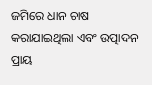ଜମିରେ ଧାନ ଚାଷ କରାଯାଇଥିଲା ଏବଂ ଉତ୍ପାଦନ ପ୍ରାୟ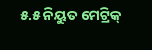୫.୫ ନିୟୁତ ମେଟ୍ରିକ୍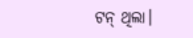ଟନ୍ ଥିଲା।